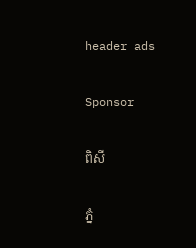header ads

Sponsor

ពិសី

ភ្នំ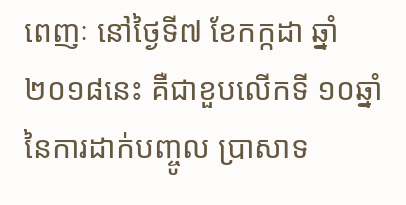ពេញៈ នៅថ្ងៃទី៧ ខែកក្កដា ឆ្នាំ២០១៨នេះ គឺជាខួបលើកទី ១០ឆ្នាំ នៃការដាក់បញ្ចូល ប្រាសាទ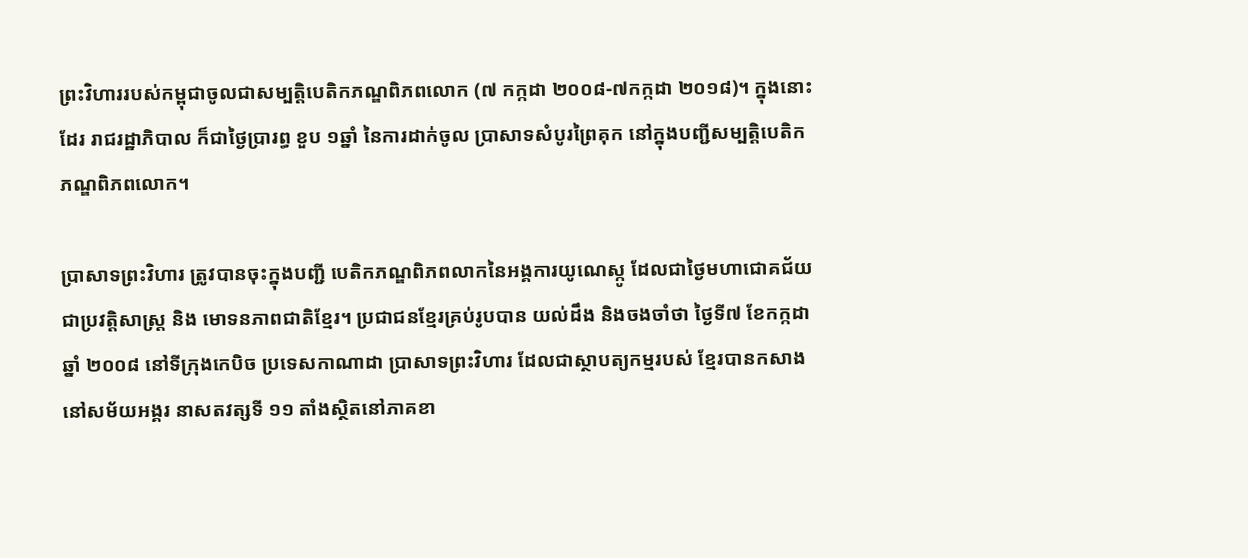ព្រះវិហាររបស់កម្ពុជាចូលជាសម្បត្តិបេតិកភណ្ឌពិភពលោក (៧ កក្កដា ២០០៨-៧កក្កដា ២០១៨)។ ក្នុងនោះដែរ រាជរដ្ឋាភិបាល ក៏ជាថ្ងៃប្រារព្ធ ខួប ១ឆ្នាំ នៃការដាក់ចូល ប្រាសាទសំបូរព្រៃគុក នៅក្នុងបញ្ជីសម្បត្តិបេតិកភណ្ឌពិភពលោក។

ប្រាសាទព្រះវិហារ ត្រូវបានចុះក្នុងបញ្ជី បេតិកភណ្ឌពិភពលាកនៃអង្គការយូណេស្កូ ដែលជាថ្ងៃមហាជោគជ័យជាប្រវត្ដិសាស្ដ្រ និង មោទនភាពជាតិខ្មែរ។ ប្រជាជនខ្មែរគ្រប់រូបបាន យល់ដឹង និងចងចាំថា ថ្ងៃទី៧ ខែកក្កដា ឆ្នាំ ២០០៨ នៅទីក្រុងកេបិច ប្រទេសកាណាដា ប្រាសាទព្រះវិហារ ដែលជាស្ថាបត្យកម្មរបស់ ខ្មែរបានកសាងនៅសម័យអង្គរ នាសតវត្សទី ១១ តាំងស្ថិតនៅភាគខា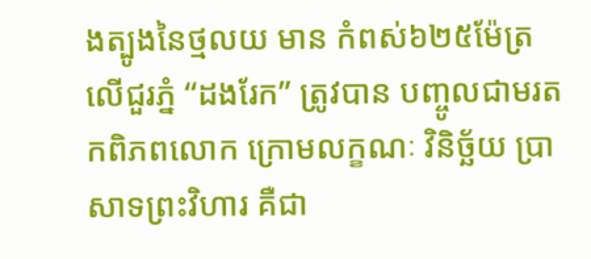ងត្បូងនៃថ្មលយ មាន កំពស់៦២៥ម៉ែត្រលើជួរភ្នំ “ដងរែក” ត្រូវបាន បញ្ចូលជាមរតកពិភពលោក ក្រោមលក្ខណៈ វិនិច្ឆ័យ ប្រាសាទព្រះវិហារ គឺជា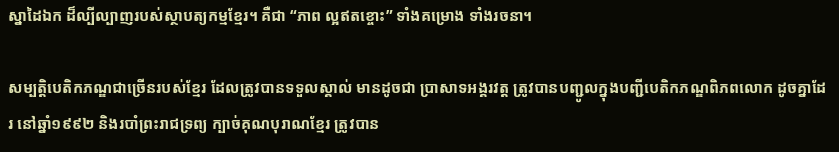ស្នាដៃឯក ដ៏ល្បីល្បាញរបស់ស្ថាបត្យកម្មខ្មែរ។ គឺជា “ភាព ល្អឥតខ្ចោះ” ទាំងគម្រោង ទាំងរចនា។

សម្បត្តិបេតិកភណ្ឌជាច្រើនរបស់ខ្មែរ ដែលត្រូវបានទទួលស្គាល់ មានដូចជា ប្រាសាទអង្គរវត្ដ ត្រូវបានបញ្ជូលក្នុងបញ្ជីបេតិកភណ្ឌពិភពលោក ដូចគ្នាដែរ នៅឆ្នាំ១៩៩២ និងរបាំព្រះរាជទ្រព្យ ក្បាច់គុណបុរាណខ្មែរ ត្រូវបាន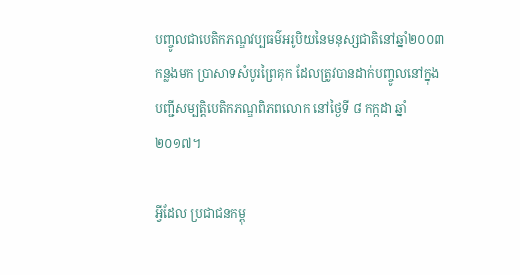បញ្ចូលជាបេតិកភណ្ឌវប្បធម៌អរូបិយនៃមនុស្សជាតិនៅឆ្នាំ២០០៣កន្លងមក ប្រាសាទសំបូរព្រៃគុក ដែលត្រូវបានដាក់បញ្ចូលនៅក្នុងបញ្ជីសម្បត្តិបេតិកភណ្ឌពិភពលោក នៅថ្ងៃទី ៨ កក្កដា ឆ្នាំ ២០១៧។

អ្វីដែល ប្រជាជនកម្ពុ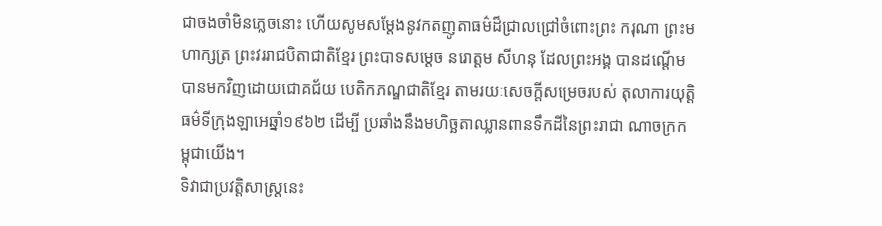ជាចងចាំមិនភ្លេចនោះ ហើយសូមសម្ដែងនូវកតញូតាធម៌ដ៏ជ្រាលជ្រៅចំពោះព្រះ ករុណា ព្រះមហាក្សត្រ ព្រះវររាជបិតាជាតិខ្មែរ ព្រះបាទសម្ដេច នរោត្ដម សីហនុ ដែលព្រះអង្គ បានដណ្ដើមបានមកវិញដោយជោគជ័យ បេតិកភណ្ឌជាតិខ្មែរ តាមរយៈសេចក្ដីសម្រេចរបស់ តុលាការយុត្ដិធម៌ទីក្រុងឡាអេឆ្នាំ១៩៦២ ដើម្បី ប្រឆាំងនឹងមហិច្ឆតាឈ្លានពានទឹកដីនៃព្រះរាជា ណាចក្រកម្ពុជាយើង។
ទិវាជាប្រវត្ដិសាស្ដ្រនេះ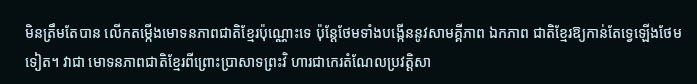មិនត្រឹមតែបាន លើកតម្កើងមោទនភាពជាតិខ្មែរប៉ុណ្ណោះទេ ប៉ុន្ដែថែមទាំងបង្កើននូវសាមគ្គីភាព ឯកភាព ជាតិខ្មែរឱ្យកាន់តែទ្វេឡើងថែមទៀត។ វាជា មោទនភាពជាតិខ្មែរពីព្រោះប្រាសាទព្រះវិ ហារជាកេរតំណែលប្រវត្ដិសា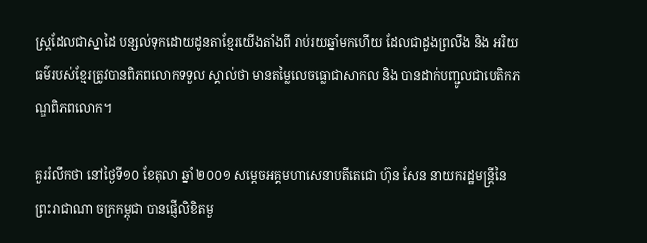ស្ដ្រដែលជាស្នាដៃ បន្សល់ទុកដោយដូនតាខ្មែរយើងតាំងពី រាប់រយឆ្នាំមកហើយ ដែលជាដួងព្រលឹង និង អរិយធម៌របស់ខ្មែរត្រូវបានពិភពលោកទទួល ស្គាល់ថា មានតម្លៃលេចធ្លោជាសាកល និង បានដាក់បញ្ជូលជាបេតិកភណ្ឌពិភពលោក។

គួររំលឹកថា នៅថ្ងៃទី១០ ខែតុលា ឆ្នាំ ២០០១ សម្ដេចអគ្គមហាសេនាបតីតេជោ ហ៊ុន សែន នាយករដ្ឋមន្ដ្រីនៃព្រះរាជាណា ចក្រកម្ពុជា បានផ្ញើលិខិតមួ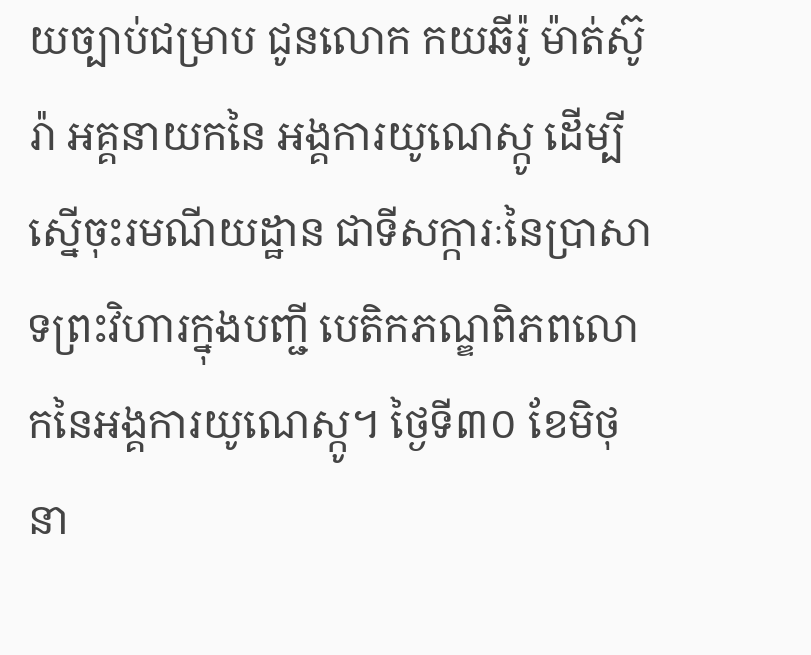យច្បាប់ជម្រាប ជូនលោក កយឆីរ៉ូ ម៉ាត់ស៊ូរ៉ា អគ្គនាយកនៃ អង្គការយូណេស្កូ ដើម្បីស្នើចុះរមណីយដ្ឋាន ជាទីសក្ការៈនៃប្រាសាទព្រះវិហារក្នុងបញ្ជី បេតិកភណ្ឌពិភពលោកនៃអង្គការយូណេស្កូ។ ថ្ងៃទី៣០ ខែមិថុនា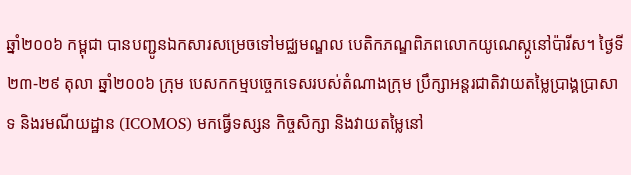ឆ្នាំ២០០៦ កម្ពុជា បានបញ្ជូនឯកសារសម្រេចទៅមជ្ឈមណ្ឌល បេតិកភណ្ឌពិភពលោកយូណេស្កូនៅប៉ារីស។ ថ្ងៃទី២៣-២៩ តុលា ឆ្នាំ២០០៦ ក្រុម បេសកកម្មបច្ចេកទេសរបស់តំណាងក្រុម ប្រឹក្សាអន្ដរជាតិវាយតម្លៃប្រាង្គប្រាសាទ និងរមណីយដ្ឋាន (ICOMOS) មកធ្វើទស្សន កិច្ចសិក្សា និងវាយតម្លៃនៅ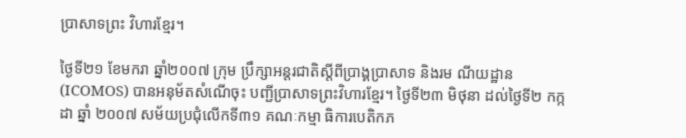ប្រាសាទព្រះ វិហារខ្មែរ។

ថ្ងៃទី២១ ខែមករា ឆ្នាំ២០០៧ ក្រុម ប្រឹក្សាអន្ដរជាតិស្ដីពីប្រាង្គប្រាសាទ និងរម ណីយដ្ឋាន (ICOMOS) បានអនុម័តសំណើចុះ បញ្ជីប្រាសាទព្រះវិហារខ្មែរ។ ថ្ងៃទី២៣ មិថុនា ដល់ថ្ងៃទី២ កក្កដា ឆ្នាំ ២០០៧ សម័យប្រជុំលើកទី៣១ គណៈកម្មា ធិការបេតិកភ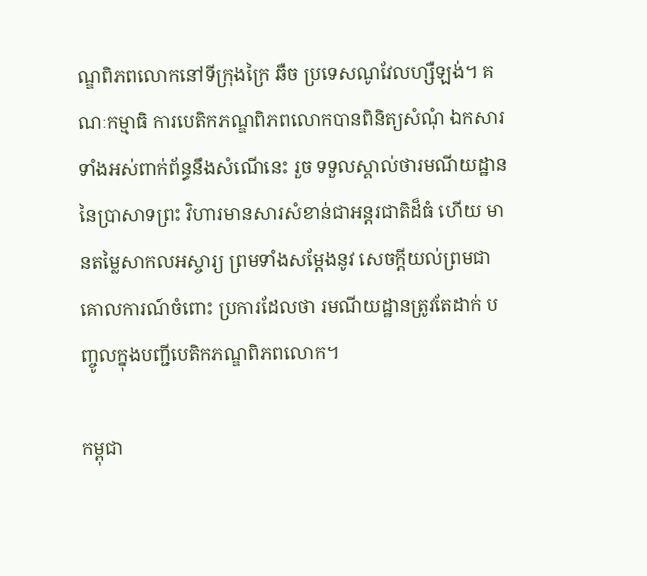ណ្ឌពិភពលោកនៅទីក្រុងក្រៃ ឆឺច ប្រទេសណូវែលហ្សឺឡង់។ គណៈកម្មាធិ ការបេតិកភណ្ឌពិភពលោកបានពិនិត្យសំណុំ ឯកសារទាំងអស់ពាក់ព័ន្ធនឹងសំណើនេះ រួច ទទួលស្គាល់ថារមណីយដ្ឋាននៃប្រាសាទព្រះ វិហារមានសារសំខាន់ជាអន្ដរជាតិដ៏ធំ ហើយ មានតម្លៃសាកលអស្ចារ្យ ព្រមទាំងសម្ដែងនូវ សេចក្ដីយល់ព្រមជាគោលការណ៍ចំពោះ ប្រការដែលថា រមណីយដ្ឋានត្រូវតែដាក់ បញ្ចូលក្នុងបញ្ជីបេតិកភណ្ឌពិភពលោក។

កម្ពុជា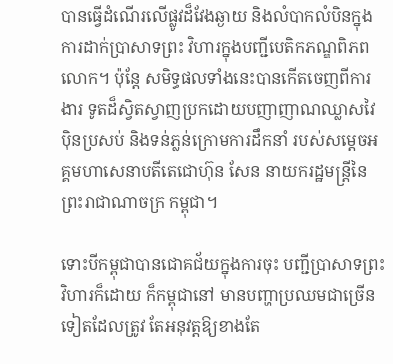បានធ្វើដំណើរលើផ្លូវដ៏វែងឆ្ងាយ និងលំបាកលំបិនក្នុងការដាក់ប្រាសាទព្រះ វិហារក្នុងបញ្ជីបេតិកភណ្ឌពិភពលោក។ ប៉ុន្ដែ សមិទ្ធផលទាំងនេះបានកើតចេញពីការងារ ទូតដ៏ស្វិតស្វាញប្រកដោយបញាញាណឈ្លាសវៃ ប៉ិនប្រសប់ និងទន់ភ្លន់ក្រោមការដឹកនាំ របស់សម្ដេចអគ្គមហាសេនាបតីតេជោហ៊ុន សែន នាយករដ្ឋមន្ដ្រីនៃព្រះរាជាណាចក្រ កម្ពុជា។

ទោះបីកម្ពុជាបានជោគជ័យក្នុងការចុះ បញ្ជីប្រាសាទព្រះវិហារក៏ដោយ ក៏កម្ពុជានៅ មានបញ្ហាប្រឈមជាច្រើនទៀតដែលត្រូវ តែអនុវត្ដឱ្យខាងតែ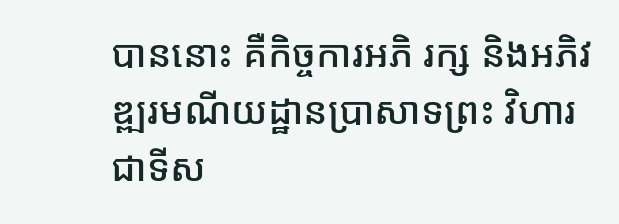បាននោះ គឺកិច្ចការអភិ រក្ស និងអភិវឌ្ឍរមណីយដ្ឋានប្រាសាទព្រះ វិហារជាទីស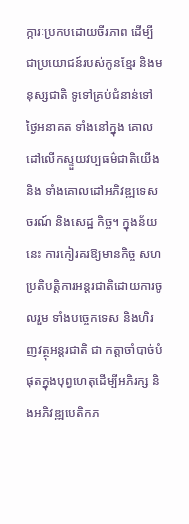ក្ការៈប្រកបដោយចីរភាព ដើម្បី ជាប្រយោជន៍របស់កូនខ្មែរ និងមនុស្សជាតិ ទូទៅគ្រប់ជំនាន់ទៅថ្ងៃអនាគត ទាំងនៅក្នុង គោលដៅលើកស្ទួយវប្បធម៌ជាតិយើង និង ទាំងគោលដៅអភិវឌ្ឍទេសចរណ៍ និងសេដ្ឋ កិច្ច។ ក្នុងន័យនេះ ការកៀរគរឱ្យមានកិច្ច សហប្រតិបត្ដិការអន្ដរជាតិដោយការចូលរួម ទាំងបច្ចេកទេស និងហិរញវត្ថុអន្ដរជាតិ ជា កត្ដាចាំបាច់បំផុតក្នុងបុព្វហេតុដើម្បីអភិរក្ស និងអភិវឌ្ឍបេតិកភ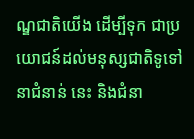ណ្ឌជាតិយើង ដើម្បីទុក ជាប្រយោជន៍ដល់មនុស្សជាតិទូទៅនាជំនាន់ នេះ និងជំនា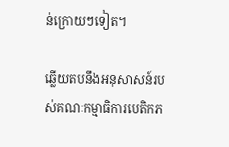ន់ក្រោយៗទៀត។

ឆ្លើយតបនឹងអនុសាសន៍របស់គណៈកម្មាធិការបេតិកភ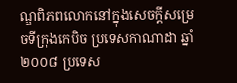ណ្ឌពិភពលោកនៅក្នុងសេចក្ដីសម្រេចទីក្រុងកេបិច ប្រទេសកាណាដា ឆ្នាំ ២០០៨ ប្រទេស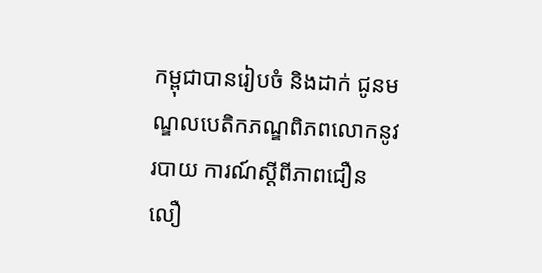កម្ពុជាបានរៀបចំ និងដាក់ ជូនមណ្ឌលបេតិកភណ្ឌពិភពលោកនូវរបាយ ការណ៍ស្ដីពីភាពជឿនលឿ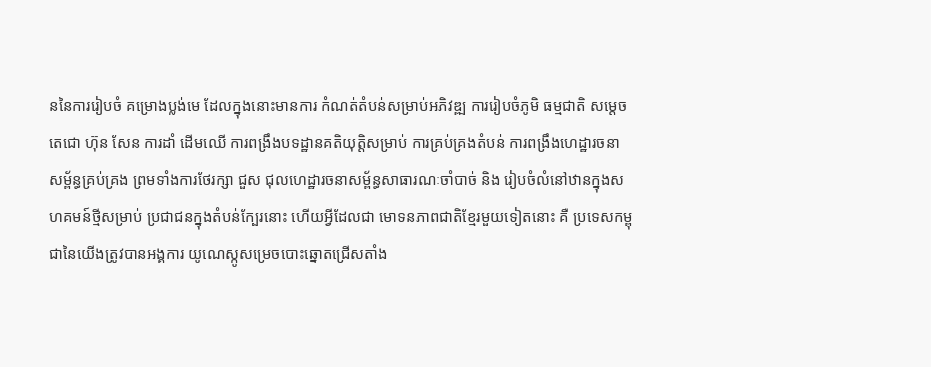ននៃការរៀបចំ គម្រោងប្លង់មេ ដែលក្នុងនោះមានការ កំណត់តំបន់សម្រាប់អភិវឌ្ឍ ការរៀបចំភូមិ ធម្មជាតិ សម្ដេចតេជោ ហ៊ុន សែន ការដាំ ដើមឈើ ការពង្រឹងបទដ្ឋានគតិយុត្ដិសម្រាប់ ការគ្រប់គ្រងតំបន់ ការពង្រឹងហេដ្ឋារចនា សម្ព័ន្ធគ្រប់គ្រង ព្រមទាំងការថែរក្សា ជួស ជុលហេដ្ឋារចនាសម្ព័ន្ធសាធារណៈចាំបាច់ និង រៀបចំលំនៅឋានក្នុងសហគមន៍ថ្មីសម្រាប់ ប្រជាជនក្នុងតំបន់ក្បែរនោះ ហើយអ្វីដែលជា មោទនភាពជាតិខ្មែរមួយទៀតនោះ គឺ ប្រទេសកម្ពុជានៃយើងត្រូវបានអង្គការ យូណេស្កូសម្រេចបោះឆ្នោតជ្រើសតាំង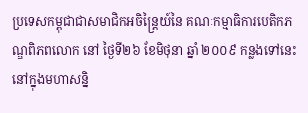ប្រទេសកម្ពុជាជាសមាជិកអចិន្ដ្រៃយ៍នៃ គណៈកម្មាធិការបេតិកភណ្ឌពិភពលោក នៅ ថ្ងៃទី២៦ ខែមិថុនា ឆ្នាំ ២០០៩ កន្លងទៅនេះ នៅក្នុងមហាសន្និ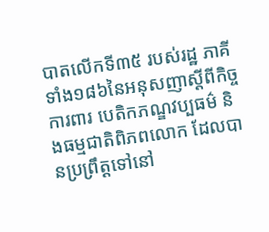បាតលើកទី៣៥ របស់រដ្ឋ ភាគីទាំង១៨៦នៃអនុសញាស្ដីពីកិច្ចការពារ បេតិកភណ្ឌវប្បធម៌ និងធម្មជាតិពិភពលោក ដែលបានប្រព្រឹត្ដទៅនៅ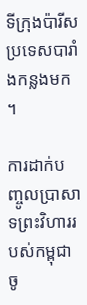ទីក្រុងប៉ារីស ប្រទេសបារាំងកន្លងមក។

ការដាក់បញ្ចូលប្រាសាទព្រះវិហាររបស់កម្ពុជាចូ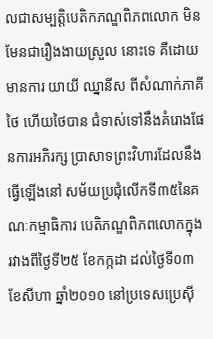លជាសម្បត្តិបេតិកភណ្ឌពិភពលោក មិនមែនជារឿងងាយស្រួល នោះទេ គឺដោយមានការ យាយី ឈ្នានីស ពីសំណាក់ភាគីថៃ ហើយថៃបាន ជំទាស់ទៅនឹងគំរោងផែនការអភិរក្ស ប្រាសាទព្រះវិហារដែលនឹងធ្វើឡើងនៅ សម័យប្រជុំលើកទី៣៥នៃគណៈកម្មាធិការ បេតិភណ្ឌពិភពលោកក្នុងរវាងពីថ្ងៃទី២៥ ខែកក្កដា ដល់ថ្ងៃទី០៣ ខែសីហា ឆ្នាំ២០១០ នៅប្រទេសប្រេស៊ី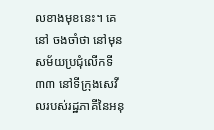លខាងមុខនេះ។ គេនៅ ចងចាំថា នៅមុនសម័យប្រជុំលើកទី៣៣ នៅទីក្រុងសេវីលរបស់រដ្ឋភាគីនៃអនុ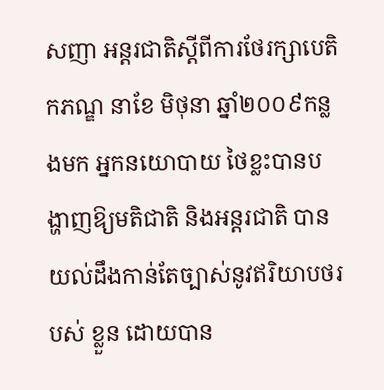សញា អន្ដរជាតិស្ដីពីការថែរក្សាបេតិកភណ្ឌ នាខែ មិថុនា ឆ្នាំ២០០៩កន្លងមក អ្នកនយោបាយ ថៃខ្លះបានបង្ហាញឱ្យមតិជាតិ និងអន្ដរជាតិ បានយល់ដឹងកាន់តែច្បាស់នូវឥរិយាបថរបស់ ខ្លួន ដោយបាន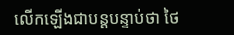លើកឡើងជាបន្ដបន្ទាប់ថា ថៃ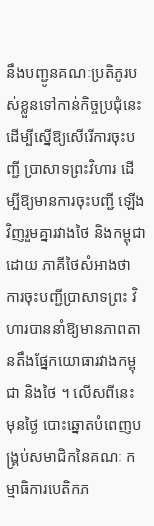នឹងបញ្ជូនគណៈប្រតិភូរបស់ខ្លួនទៅកាន់កិច្ចប្រជុំនេះដើម្បីស្នើឱ្យសើរើការចុះបញ្ជី ប្រាសាទព្រះវិហារ ដើម្បីឱ្យមានការចុះបញ្ជី ឡើងវិញរួមគ្នារវាងថៃ និងកម្ពុជា ដោយ ភាគីថៃសំអាងថា ការចុះបញ្ជីប្រាសាទព្រះ វិហារបាននាំឱ្យមានភាពតានតឹងផ្នែកយោធារវាងកម្ពុជា និងថៃ ។ លើសពីនេះ មុនថ្ងៃ បោះឆ្នោតបំពេញបង្គ្រប់សមាជិកនៃគណៈ កម្មាធិការបេតិកភ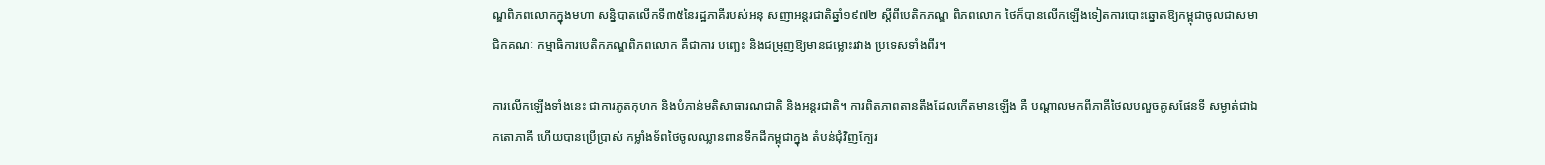ណ្ឌពិភពលោកក្នុងមហា សន្និបាតលើកទី៣៥នៃរដ្ឋភាគីរបស់អនុ សញាអន្ដរជាតិឆ្នាំ១៩៧២ ស្ដីពីបេតិកភណ្ឌ ពិភពលោក ថៃក៏បានលើកឡើងទៀតការបោះឆ្នោតឱ្យកម្ពុជាចូលជាសមាជិកគណៈ កម្មាធិការបេតិកភណ្ឌពិភពលោក គឺជាការ បញ្ឆេះ និងជម្រុញឱ្យមានជម្លោះរវាង ប្រទេសទាំងពីរ។

ការលើកឡើងទាំងនេះ ជាការភូតកុហក និងបំភាន់មតិសាធារណជាតិ និងអន្ដរជាតិ។ ការពិតភាពតានតឹងដែលកើតមានឡើង គឺ បណ្ដាលមកពីភាគីថៃលបលួចគូសផែនទី សម្ងាត់ជាឯកតោភាគី ហើយបានប្រើប្រាស់ កម្លាំងទ័ពថៃចូលឈ្លានពានទឹកដីកម្ពុជាក្នុង តំបន់ជុំវិញក្បែរ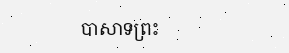បាសាទព្រះ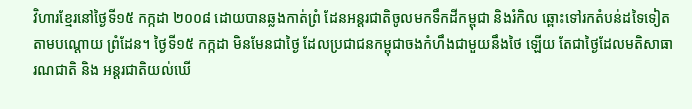វិហារខ្មែរនៅថ្ងៃទី១៥ កក្កដា ២០០៨ ដោយបានឆ្លងកាត់ព្រំ ដែនអន្ដរជាតិចូលមកទឹកដីកម្ពុជា និងរំកិល ឆ្ពោះទៅរកតំបន់ដទៃទៀតតាមបណ្ដោយ ព្រំដែន។ ថ្ងៃទី១៥ កក្កដា មិនមែនជាថ្ងៃ ដែលប្រជាជនកម្ពុជាចងកំហឹងជាមួយនឹងថៃ ឡើយ តែជាថ្ងៃដែលមតិសាធារណជាតិ និង អន្ដរជាតិយល់ឃើ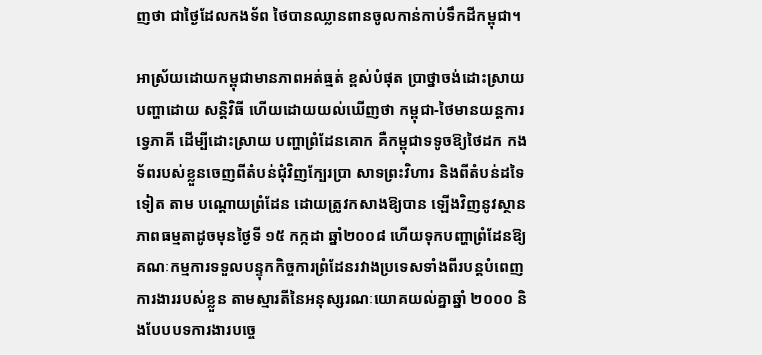ញថា ជាថ្ងៃដែលកងទ័ព ថៃបានឈ្លានពានចូលកាន់កាប់ទឹកដីកម្ពុជា។

អាស្រ័យដោយកម្ពុជាមានភាពអត់ធ្មត់ ខ្ពស់បំផុត ប្រាថ្នាចង់ដោះស្រាយបញ្ហាដោយ សន្ដិវិធី ហើយដោយយល់ឃើញថា កម្ពុជា-ថៃមានយន្ដការទ្វេភាគី ដើម្បីដោះស្រាយ បញ្ហាព្រំដែនគោក គឺកម្ពុជាទទូចឱ្យថៃដក កងទ័ពរបស់ខ្លួនចេញពីតំបន់ជុំវិញក្បែរប្រា សាទព្រះវិហារ និងពីតំបន់ដទៃទៀត តាម បណ្ដោយព្រំដែន ដោយត្រូវកសាងឱ្យបាន ឡើងវិញនូវស្ថានភាពធម្មតាដូចមុនថ្ងៃទី ១៥ កក្កដា ឆ្នាំ២០០៨ ហើយទុកបញ្ហាព្រំដែនឱ្យ គណៈកម្មការទទួលបន្ទុកកិច្ចការព្រំដែនរវាងប្រទេសទាំងពីរបន្ដបំពេញការងាររបស់ខ្លួន តាមស្មារតីនៃអនុស្សរណៈយោគយល់គ្នាឆ្នាំ ២០០០ និងបែបបទការងារបច្ចេ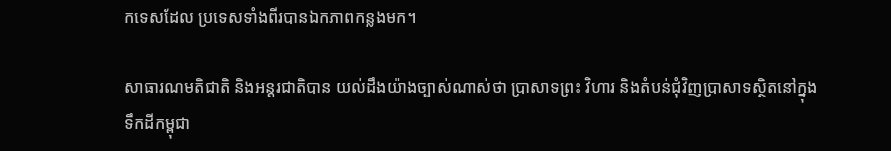កទេសដែល ប្រទេសទាំងពីរបានឯកភាពកន្លងមក។

សាធារណមតិជាតិ និងអន្ដរជាតិបាន យល់ដឹងយ៉ាងច្បាស់ណាស់ថា ប្រាសាទព្រះ វិហារ និងតំបន់ជុំវិញប្រាសាទស្ថិតនៅក្នុង ទឹកដីកម្ពុជា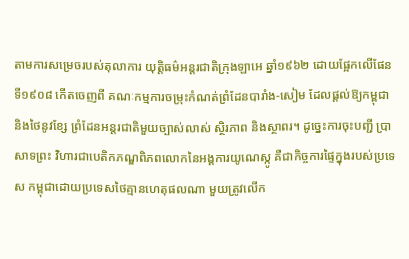តាមការសម្រេចរបស់តុលាការ យុត្ដិធម៌អន្ដរជាតិក្រុងឡាអេ ឆ្នាំ១៩៦២ ដោយផ្អែកលើផែនទី១៩០៨ កើតចេញពី គណៈកម្មការចម្រុះកំណត់ព្រំដែនបារាំង-សៀម ដែលផ្ដល់ឱ្យកម្ពុជា និងថៃនូវខ្សែ ព្រំដែនអន្ដរជាតិមួយច្បាស់លាស់ ស្ថិរភាព និងស្ថាពរ។ ដូច្នេះការចុះបញ្ជី ប្រាសាទព្រះ វិហារជាបេតិកភណ្ឌពិភពលោកនៃអង្គការយូណេស្កូ គឺជាកិច្ចការផ្ទៃក្នុងរបស់ប្រទេស កម្ពុជាដោយប្រទេសថៃគ្មានហេតុផលណា មួយត្រូវលើក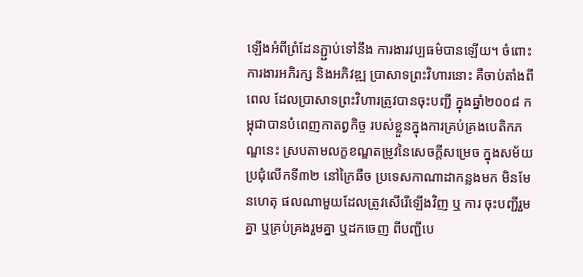ឡើងអំពីព្រំដែនភ្ជ្ជាប់ទៅនឹង ការងារវប្បធម៌បានឡើយ។ ចំពោះការងារអភិរក្ស និងអភិវឌ្ឍ ប្រាសាទព្រះវិហារនោះ គឺចាប់តាំងពីពេល ដែលប្រាសាទព្រះវិហារត្រូវបានចុះបញ្ជី ក្នុងឆ្នាំ២០០៨ កម្ពុជាបានបំពេញកាតព្វកិច្ច របស់ខ្លួនក្នុងការគ្រប់គ្រងបេតិកភណ្ឌនេះ ស្របតាមលក្ខខណ្ឌតម្រូវនៃសេចក្ដីសម្រេច ក្នុងសម័យប្រជុំលើកទី៣២ នៅក្រៃឆឺច ប្រទេសកាណាដាកន្លងមក មិនមែនហេតុ ផលណាមួយដែលត្រូវសើរើឡើងវិញ ឬ ការ ចុះបញ្ជីរួមគ្នា ឬគ្រប់គ្រងរួមគ្នា ឬដកចេញ ពីបញ្ជីបេ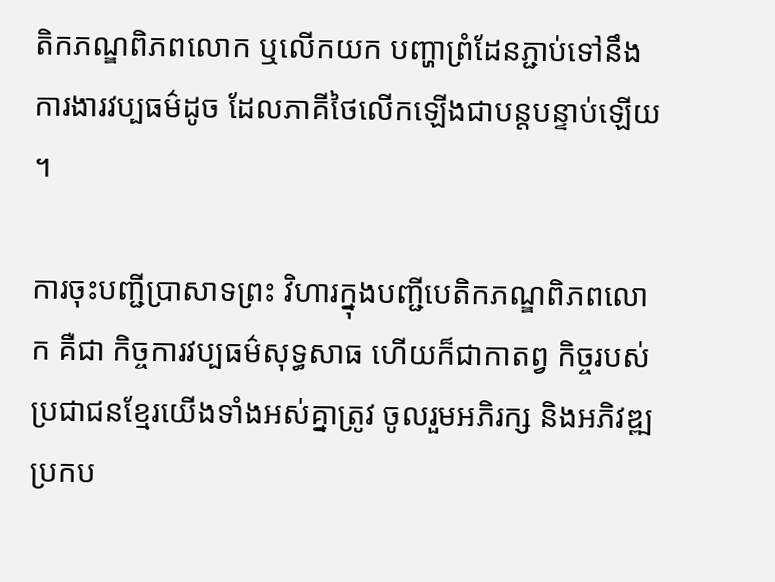តិកភណ្ឌពិភពលោក ឬលើកយក បញ្ហាព្រំដែនភ្ជាប់ទៅនឹងការងារវប្បធម៌ដូច ដែលភាគីថៃលើកឡើងជាបន្ដបន្ទាប់ឡើយ។

ការចុះបញ្ជីប្រាសាទព្រះ វិហារក្នុងបញ្ជីបេតិកភណ្ឌពិភពលោក គឺជា កិច្ចការវប្បធម៌សុទ្ធសាធ ហើយក៏ជាកាតព្វ កិច្ចរបស់ប្រជាជនខ្មែរយើងទាំងអស់គ្នាត្រូវ ចូលរួមអភិរក្ស និងអភិវឌ្ឍប្រកប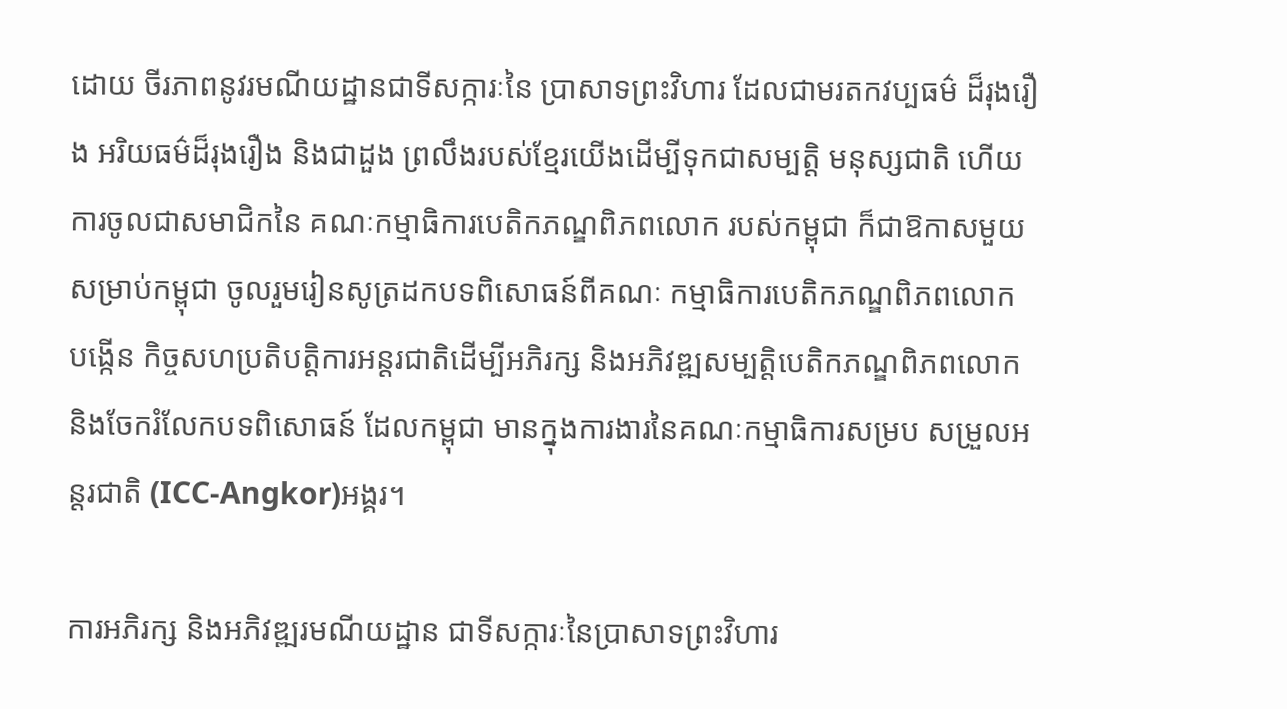ដោយ ចីរភាពនូវរមណីយដ្ឋានជាទីសក្ការៈនៃ ប្រាសាទព្រះវិហារ ដែលជាមរតកវប្បធម៌ ដ៏រុងរឿង អរិយធម៌ដ៏រុងរឿង និងជាដួង ព្រលឹងរបស់ខ្មែរយើងដើម្បីទុកជាសម្បត្ដិ មនុស្សជាតិ ហើយការចូលជាសមាជិកនៃ គណៈកម្មាធិការបេតិកភណ្ឌពិភពលោក របស់កម្ពុជា ក៏ជាឱកាសមួយសម្រាប់កម្ពុជា ចូលរួមរៀនសូត្រដកបទពិសោធន៍ពីគណៈ កម្មាធិការបេតិកភណ្ឌពិភពលោក បង្កើន កិច្ចសហប្រតិបត្ដិការអន្ដរជាតិដើម្បីអភិរក្ស និងអភិវឌ្ឍសម្បត្ដិបេតិកភណ្ឌពិភពលោក និងចែករំលែកបទពិសោធន៍ ដែលកម្ពុជា មានក្នុងការងារនៃគណៈកម្មាធិការសម្រប សម្រួលអន្ដរជាតិ (ICC-Angkor)អង្គរ។

ការអភិរក្ស និងអភិវឌ្ឍរមណីយដ្ឋាន ជាទីសក្ការៈនៃប្រាសាទព្រះវិហារ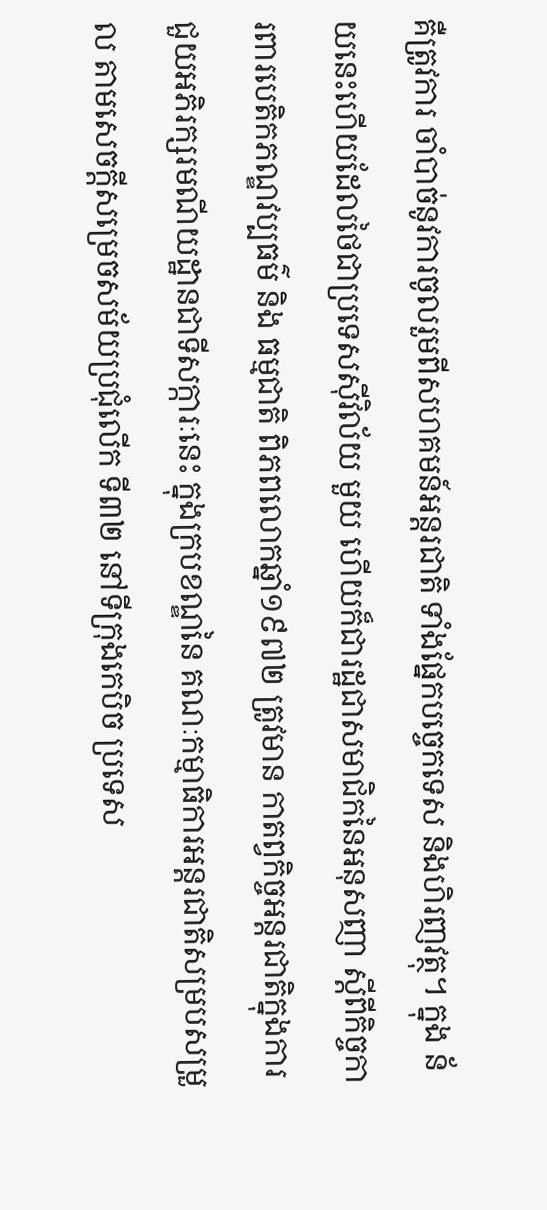គឺត្រូវការ ចាំបាច់នូវការចូលរួមពីសហគមន៍អន្ដរជាតិ ទាំងផ្នែកបច្ចេកទេស និងហិរញវត្ថុ។ ក្នុង ន័យនេះហើយដែលថៃជាប្រទេសស៊ីវិល័យ មួយ ហើយក៏ជារដ្ឋជាសមាជិកនៃអនុសញា ស្ដីពីកិច្ចការពារបេតិកភណ្ឌវប្បធម៌ និង ធម្មជាតិ ពិភពលោកឆ្នាំ១៩៧២ ត្រូវមាន កាតព្វកិច្ចអន្ដរជាតិក្នុងការជួយអភិរក្សរមណីយដ្ឋានជាទីសក្ការៈនេះ ក្នុងក្របខណ្ឌនៃ គណៈកម្មាធិការអន្ដរជាតិសម្របសម្រួល តាមសេចក្ដីសម្រេចសម័យប្រជុំលើក ទី៣២ នៅទីក្រុងកេបិច ប្រទេស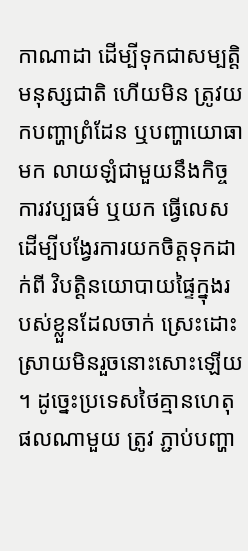កាណាដា ដើម្បីទុកជាសម្បត្ដិមនុស្សជាតិ ហើយមិន ត្រូវយកបញ្ហាព្រំដែន ឬបញ្ហាយោធាមក លាយឡំជាមួយនឹងកិច្ចការវប្បធម៌ ឬយក ធ្វើលេសដើម្បីបង្វែរការយកចិត្ដទុកដាក់ពី វិបត្ដិនយោបាយផ្ទៃក្នុងរបស់ខ្លួនដែលចាក់ ស្រេះដោះស្រាយមិនរួចនោះសោះឡើយ។ ដូច្នេះប្រទេសថៃគ្មានហេតុផលណាមួយ ត្រូវ ភ្ជាប់បញ្ហា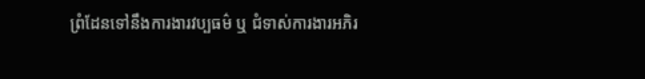ព្រំដែនទៅនឹងការងារវប្បធម៌ ឬ ជំទាស់ការងារអភិរ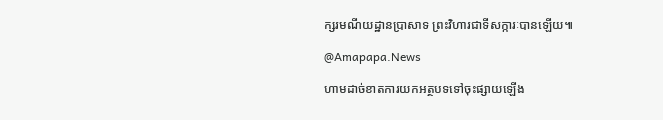ក្សរមណីយដ្ឋានប្រាសាទ ព្រះវិហារជាទីសក្ការៈបានឡើយ៕

@Amapapa.News

ហាមដាច់ខាតការយកអត្ថបទទៅចុះផ្សាយឡើង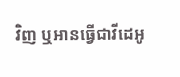វិញ ឬអានធ្វើជាវីដេអូ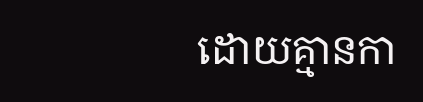ដោយគ្មានកា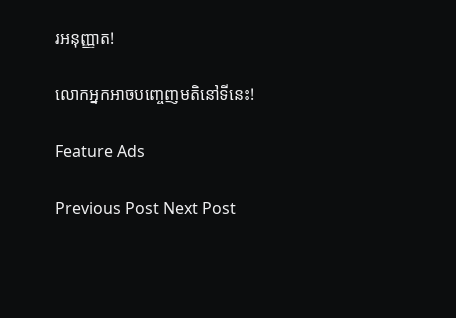រអនុញ្ញាត!

លោកអ្នកអាចបញ្ចេញមតិនៅទីនេះ!

Feature Ads

Previous Post Next Post